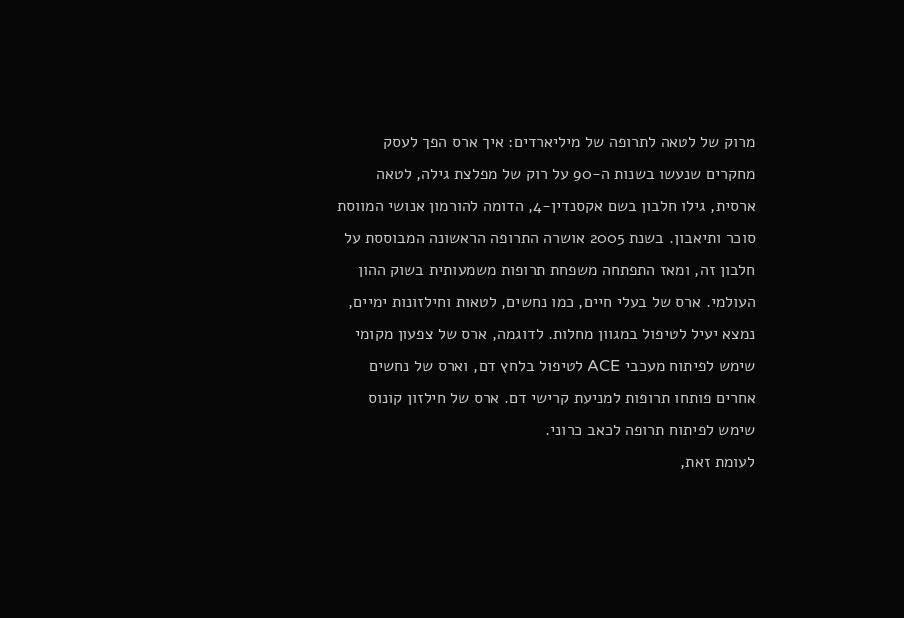מרוק של לטאה לתרופה של מיליארדים: איך ארס הפך לעסק
מחקרים שנעשו בשנות ה-90 על רוק של מפלצת גילה, לטאה ארסית, גילו חלבון בשם אקסנדין-4, הדומה להורמון אנושי המווסת סוכר ותיאבון. בשנת 2005 אושרה התרופה הראשונה המבוססת על חלבון זה, ומאז התפתחה משפחת תרופות משמעותית בשוק ההון העולמי. ארס של בעלי חיים, כמו נחשים, לטאות וחילזונות ימיים, נמצא יעיל לטיפול במגוון מחלות. לדוגמה, ארס של צפעון מקומי שימש לפיתוח מעכבי ACE לטיפול בלחץ דם, וארס של נחשים אחרים פותחו תרופות למניעת קרישי דם. ארס של חילזון קונוס שימש לפיתוח תרופה לכאב כרוני.
לעומת זאת,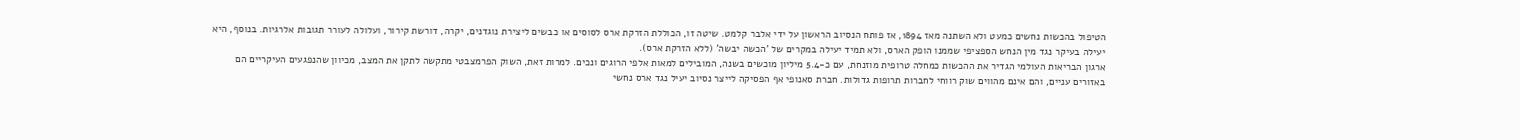הטיפול בהכשות נחשים כמעט ולא השתנה מאז 1894, אז פותח הנסיוב הראשון על ידי אלבר קלמט. שיטה זו, הכוללת הזרקת ארס לסוסים או כבשים ליצירת נוגדנים, יקרה, דורשת קירור, ועלולה לעורר תגובות אלרגיות. בנוסף, היא יעילה בעיקר נגד מין הנחש הספציפי שממנו הופק הארס, ולא תמיד יעילה במקרים של 'הכשה יבשה' (ללא הזרקת ארס).
ארגון הבריאות העולמי הגדיר את ההכשות כמחלה טרופית מוזנחת, עם כ-5.4 מיליון מוכשים בשנה, המובילים למאות אלפי הרוגים ונכים. למרות זאת, השוק הפרמצבטי מתקשה לתקן את המצב, מכיוון שהנפגעים העיקריים הם באזורים עניים, והם אינם מהווים שוק רווחי לחברות תרופות גדולות. חברת סאנופי אף הפסיקה לייצר נסיוב יעיל נגד ארס נחשי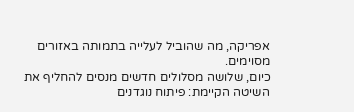אפריקה, מה שהוביל לעלייה בתמותה באזורים מסוימים.
כיום, שלושה מסלולים חדשים מנסים להחליף את השיטה הקיימת: פיתוח נוגדנים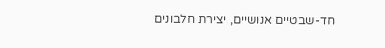חד-שבטיים אנושיים, יצירת חלבונים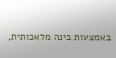באמצעות בינה מלאכותית,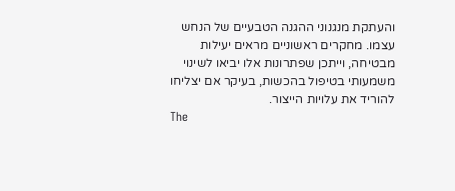והעתקת מנגנוני ההגנה הטבעיים של הנחש עצמו. מחקרים ראשוניים מראים יעילות מבטיחה, וייתכן שפתרונות אלו יביאו לשינוי משמעותי בטיפול בהכשות, בעיקר אם יצליחו להוריד את עלויות הייצור.
The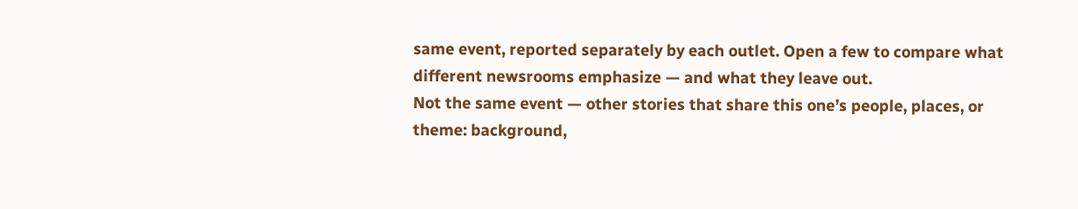same event, reported separately by each outlet. Open a few to compare what different newsrooms emphasize — and what they leave out.
Not the same event — other stories that share this one’s people, places, or theme: background,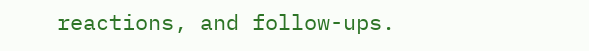reactions, and follow-ups.